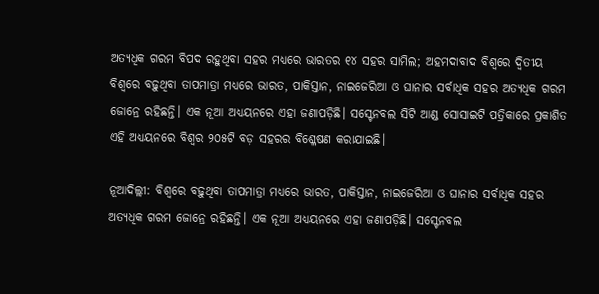ଅତ୍ୟଧିକ ଗରମ ବିପଦ ରହୁଥିବା ସହର ମଧ୍ୟରେ ଭାରତର ୧୪ ସହର ସାମିଲ; ଅହମଦାବାଦ ବିଶ୍ୱରେ ଦ୍ୱିତୀୟ
ବିଶ୍ୱରେ ବଢ଼ୁଥିବା ତାପମାତ୍ରା ମଧ୍ୟରେ ଭାରତ, ପାକିସ୍ତାନ, ନାଇଜେରିଆ ଓ ଘାନାର ସର୍ବାଧିକ ସହର ଅତ୍ୟଧିକ ଗରମ ଜୋନ୍ରେ ରହିଛନ୍ତି। ଏକ ନୂଆ ଅଧ୍ୟୟନରେ ଏହା ଜଣାପଡ଼ିଛି। ସସ୍ଟେନବଲ ସିଟି ଆଣ୍ଡ ସୋସାଇଟି ପତ୍ରିକାରେ ପ୍ରକାଶିତ ଏହି ଅଧ୍ୟୟନରେ ବିଶ୍ୱର ୨୦୫ଟି ବଡ଼ ସହରର ବିଶ୍ଳେଷଣ କରାଯାଇଛି।

ନୂଆଦିଲ୍ଲୀ: ବିଶ୍ୱରେ ବଢ଼ୁଥିବା ତାପମାତ୍ରା ମଧ୍ୟରେ ଭାରତ, ପାକିସ୍ତାନ, ନାଇଜେରିଆ ଓ ଘାନାର ସର୍ବାଧିକ ସହର ଅତ୍ୟଧିକ ଗରମ ଜୋନ୍ରେ ରହିଛନ୍ତି। ଏକ ନୂଆ ଅଧ୍ୟୟନରେ ଏହା ଜଣାପଡ଼ିଛି। ସସ୍ଟେନବଲ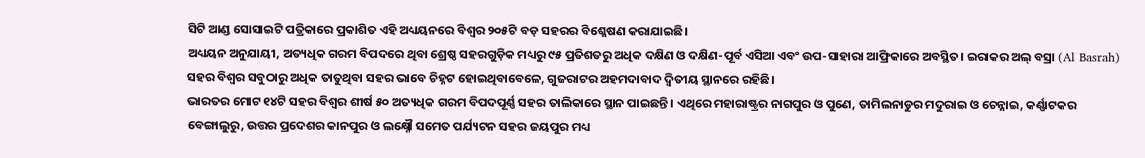ସିଟି ଆଣ୍ଡ ସୋସାଇଟି ପତ୍ରିକାରେ ପ୍ରକାଶିତ ଏହି ଅଧ୍ୟୟନରେ ବିଶ୍ୱର ୨୦୫ଟି ବଡ଼ ସହରର ବିଶ୍ଳେଷଣ କରାଯାଇଛି।
ଅଧ୍ୟୟନ ଅନୁଯାୟୀ, ଅତ୍ୟଧିକ ଗରମ ବିପଦରେ ଥିବା ଶ୍ରେଷ୍ଠ ସହରଗୁଡ଼ିକ ମଧ୍ୟରୁ ୯୫ ପ୍ରତିଶତରୁ ଅଧିକ ଦକ୍ଷିଣ ଓ ଦକ୍ଷିଣ-ପୂର୍ବ ଏସିଆ ଏବଂ ଉପ-ସାହାରା ଆଫ୍ରିକାରେ ଅବସ୍ଥିତ। ଇରାକର ଅଲ୍ ବସ୍ରା (Al Basrah) ସହର ବିଶ୍ୱର ସବୁଠାରୁ ଅଧିକ ତାତୁଥିବା ସହର ଭାବେ ଚିହ୍ନଟ ହୋଇଥିବାବେଳେ, ଗୁଜରାଟର ଅହମଦାବାଦ ଦ୍ୱିତୀୟ ସ୍ଥାନରେ ରହିଛି।
ଭାରତର ମୋଟ ୧୪ଟି ସହର ବିଶ୍ୱର ଶୀର୍ଷ ୫୦ ଅତ୍ୟଧିକ ଗରମ ବିପଦପୂର୍ଣ୍ଣ ସହର ତାଲିକାରେ ସ୍ଥାନ ପାଇଛନ୍ତି। ଏଥିରେ ମହାରାଷ୍ଟ୍ରର ନାଗପୁର ଓ ପୁଣେ, ତାମିଲନାଡୁର ମଦୁରାଇ ଓ ଚେନ୍ନାଇ, କର୍ଣ୍ଣାଟକର ବେଙ୍ଗାଲୁରୁ, ଉତ୍ତର ପ୍ରଦେଶର କାନପୁର ଓ ଲକ୍ଷ୍ନୌ ସମେତ ପର୍ଯ୍ୟଟନ ସହର ଜୟପୁର ମଧ୍ୟ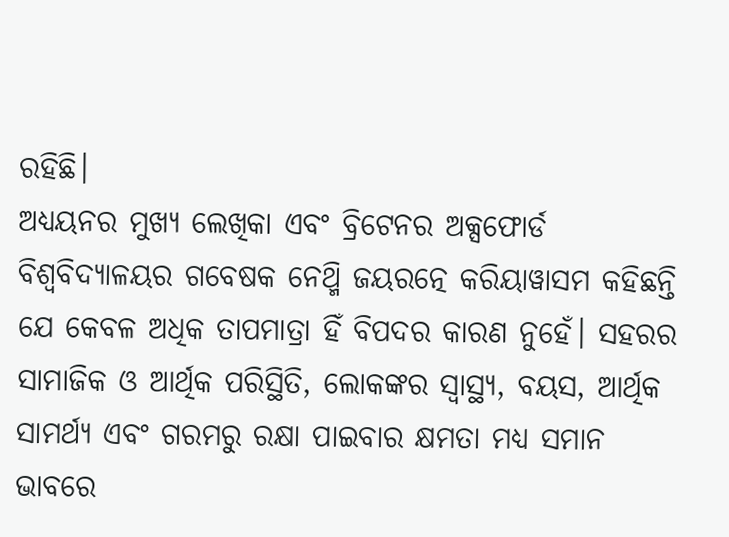ରହିଛି।
ଅଧ୍ୟୟନର ମୁଖ୍ୟ ଲେଖିକା ଏବଂ ବ୍ରିଟେନର ଅକ୍ସଫୋର୍ଡ ବିଶ୍ୱବିଦ୍ୟାଳୟର ଗବେଷକ ନେଥ୍ମି ଜୟରତ୍ନେ କରିୟାୱାସମ କହିଛନ୍ତି ଯେ କେବଳ ଅଧିକ ତାପମାତ୍ରା ହିଁ ବିପଦର କାରଣ ନୁହେଁ। ସହରର ସାମାଜିକ ଓ ଆର୍ଥିକ ପରିସ୍ଥିତି, ଲୋକଙ୍କର ସ୍ୱାସ୍ଥ୍ୟ, ବୟସ, ଆର୍ଥିକ ସାମର୍ଥ୍ୟ ଏବଂ ଗରମରୁ ରକ୍ଷା ପାଇବାର କ୍ଷମତା ମଧ୍ୟ ସମାନ ଭାବରେ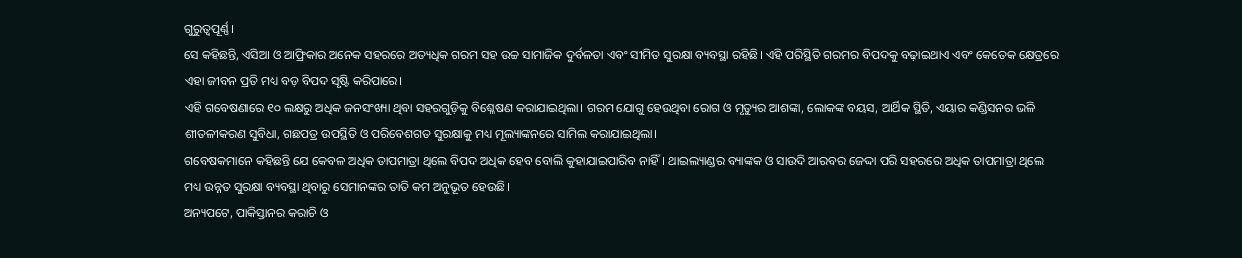ଗୁରୁତ୍ୱପୂର୍ଣ୍ଣ।
ସେ କହିଛନ୍ତି, ଏସିଆ ଓ ଆଫ୍ରିକାର ଅନେକ ସହରରେ ଅତ୍ୟଧିକ ଗରମ ସହ ଉଚ୍ଚ ସାମାଜିକ ଦୁର୍ବଳତା ଏବଂ ସୀମିତ ସୁରକ୍ଷା ବ୍ୟବସ୍ଥା ରହିଛି। ଏହି ପରିସ୍ଥିତି ଗରମର ବିପଦକୁ ବଢ଼ାଇଥାଏ ଏବଂ କେତେକ କ୍ଷେତ୍ରରେ ଏହା ଜୀବନ ପ୍ରତି ମଧ୍ୟ ବଡ଼ ବିପଦ ସୃଷ୍ଟି କରିପାରେ।
ଏହି ଗବେଷଣାରେ ୧୦ ଲକ୍ଷରୁ ଅଧିକ ଜନସଂଖ୍ୟା ଥିବା ସହରଗୁଡ଼ିକୁ ବିଶ୍ଳେଷଣ କରାଯାଇଥିଲା। ଗରମ ଯୋଗୁ ହେଉଥିବା ରୋଗ ଓ ମୃତ୍ୟୁର ଆଶଙ୍କା, ଲୋକଙ୍କ ବୟସ, ଆର୍ଥିକ ସ୍ଥିତି, ଏୟାର କଣ୍ଡିସନର ଭଳି ଶୀତଳୀକରଣ ସୁବିଧା, ଗଛପତ୍ର ଉପସ୍ଥିତି ଓ ପରିବେଶଗତ ସୁରକ୍ଷାକୁ ମଧ୍ୟ ମୂଲ୍ୟାଙ୍କନରେ ସାମିଲ କରାଯାଇଥିଲା।
ଗବେଷକମାନେ କହିଛନ୍ତି ଯେ କେବଳ ଅଧିକ ତାପମାତ୍ରା ଥିଲେ ବିପଦ ଅଧିକ ହେବ ବୋଲି କୁହାଯାଇପାରିବ ନାହିଁ। ଥାଇଲ୍ୟାଣ୍ଡର ବ୍ୟାଙ୍କକ ଓ ସାଉଦି ଆରବର ଜେଦ୍ଦା ପରି ସହରରେ ଅଧିକ ତାପମାତ୍ରା ଥିଲେ ମଧ୍ୟ ଉନ୍ନତ ସୁରକ୍ଷା ବ୍ୟବସ୍ଥା ଥିବାରୁ ସେମାନଙ୍କର ତାତି କମ ଅନୁଭୂତ ହେଉଛି।
ଅନ୍ୟପଟେ, ପାକିସ୍ତାନର କରାଚି ଓ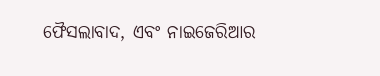ଫୈସଲାବାଦ, ଏବଂ ନାଇଜେରିଆର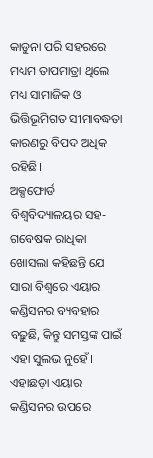କାଡୁନା ପରି ସହରରେ ମଧ୍ୟମ ତାପମାତ୍ରା ଥିଲେ ମଧ୍ୟ ସାମାଜିକ ଓ ଭିତ୍ତିଭୂମିଗତ ସୀମାବଦ୍ଧତା କାରଣରୁ ବିପଦ ଅଧିକ ରହିଛି।
ଅକ୍ସଫୋର୍ଡ ବିଶ୍ୱବିଦ୍ୟାଳୟର ସହ-ଗବେଷକ ରାଧିକା ଖୋସଲା କହିଛନ୍ତି ଯେ ସାରା ବିଶ୍ୱରେ ଏୟାର କଣ୍ଡିସନର ବ୍ୟବହାର ବଢ଼ୁଛି, କିନ୍ତୁ ସମସ୍ତଙ୍କ ପାଇଁ ଏହା ସୁଲଭ ନୁହେଁ। ଏହାଛଡ଼ା ଏୟାର କଣ୍ଡିସନର ଉପରେ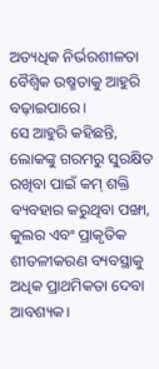ଅତ୍ୟଧିକ ନିର୍ଭରଶୀଳତା ବୈଶ୍ୱିକ ଉଷ୍ମତାକୁ ଆହୁରି ବଢ଼ାଇପାରେ।
ସେ ଆହୁରି କହିଛନ୍ତି, ଲୋକଙ୍କୁ ଗରମରୁ ସୁରକ୍ଷିତ ରଖିବା ପାଇଁ କମ୍ ଶକ୍ତି ବ୍ୟବହାର କରୁଥିବା ପଙ୍ଖା, କୁଲର ଏବଂ ପ୍ରାକୃତିକ ଶୀତଳୀକରଣ ବ୍ୟବସ୍ଥାକୁ ଅଧିକ ପ୍ରାଥମିକତା ଦେବା ଆବଶ୍ୟକ।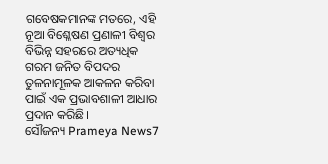ଗବେଷକମାନଙ୍କ ମତରେ, ଏହି ନୂଆ ବିଶ୍ଳେଷଣ ପ୍ରଣାଳୀ ବିଶ୍ୱର ବିଭିନ୍ନ ସହରରେ ଅତ୍ୟଧିକ ଗରମ ଜନିତ ବିପଦର ତୁଳନାମୂଳକ ଆକଳନ କରିବା ପାଇଁ ଏକ ପ୍ରଭାବଶାଳୀ ଆଧାର ପ୍ରଦାନ କରିଛି।
ସୌଜନ୍ୟ Prameya News7